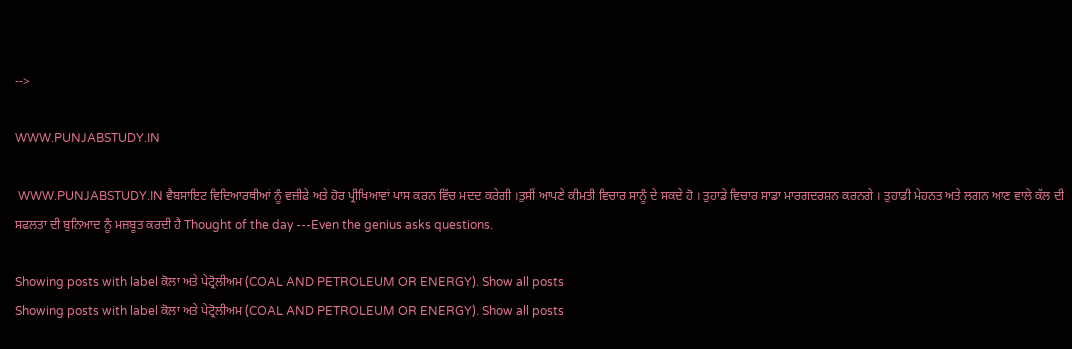-->

WWW.PUNJABSTUDY.IN

 WWW.PUNJABSTUDY.IN ਵੈਬਸਾਇਟ ਵਿਦਿਆਰਥੀਆਂ ਨੂੰ ਵਜ਼ੀਫੇ ਅਤੇ ਹੋਰ ਪ੍ਰੀਖਿਆਵਾਂ ਪਾਸ ਕਰਨ ਵਿੱਚ ਮਦਦ ਕਰੇਗੀ ।ਤੁਸੀਂ ਆਪਣੇ ਕੀਮਤੀ ਵਿਚਾਰ ਸਾਨੂੰ ਦੇ ਸਕਦੇ ਹੋ । ਤੁਹਾਡੇ ਵਿਚਾਰ ਸਾਡਾ ਮਾਰਗਦਰਸ਼ਨ ਕਰਨਗੇ । ਤੁਹਾਡੀ ਮੇਹਨਤ ਅਤੇ ਲਗਨ ਆਣ ਵਾਲੇ ਕੱਲ ਦੀ ਸਫਲਤਾ ਦੀ ਬੁਨਿਆਦ ਨੂੰ ਮਜ਼ਬੂਤ ਕਰਦੀ ਹੈ Thought of the day ---Even the genius asks questions.

Showing posts with label ਕੋਲਾ ਅਤੇ ਪੇਟ੍ਰੋਲੀਅਮ (COAL AND PETROLEUM OR ENERGY). Show all posts
Showing posts with label ਕੋਲਾ ਅਤੇ ਪੇਟ੍ਰੋਲੀਅਮ (COAL AND PETROLEUM OR ENERGY). Show all posts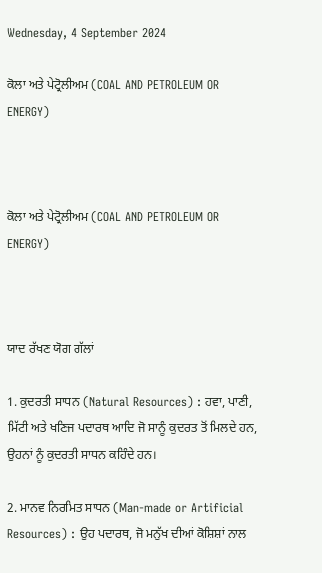Wednesday, 4 September 2024

ਕੋਲਾ ਅਤੇ ਪੇਟ੍ਰੋਲੀਅਮ (COAL AND PETROLEUM OR ENERGY)



ਕੋਲਾ ਅਤੇ ਪੇਟ੍ਰੋਲੀਅਮ (COAL AND PETROLEUM OR ENERGY)



ਯਾਦ ਰੱਖਣ ਯੋਗ ਗੱਲਾਂ

1. ਕੁਦਰਤੀ ਸਾਧਨ (Natural Resources) : ਹਵਾ, ਪਾਣੀ, ਮਿੱਟੀ ਅਤੇ ਖਣਿਜ ਪਦਾਰਥ ਆਦਿ ਜੋ ਸਾਨੂੰ ਕੁਦਰਤ ਤੋਂ ਮਿਲਦੇ ਹਨ, ਉਹਨਾਂ ਨੂੰ ਕੁਦਰਤੀ ਸਾਧਨ ਕਹਿੰਦੇ ਹਨ।

2. ਮਾਨਵ ਨਿਰਮਿਤ ਸਾਧਨ (Man-made or Artificial Resources) : ਉਹ ਪਦਾਰਥ, ਜੋ ਮਨੁੱਖ ਦੀਆਂ ਕੋਸ਼ਿਸ਼ਾਂ ਨਾਲ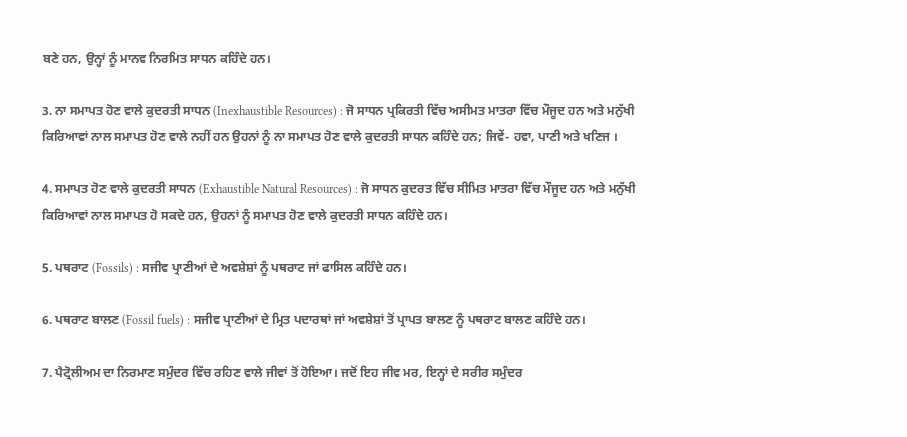ਬਣੇ ਹਨ, ਉਨ੍ਹਾਂ ਨੂੰ ਮਾਨਵ ਨਿਰਮਿਤ ਸਾਧਨ ਕਹਿੰਦੇ ਹਨ।

3. ਨਾ ਸਮਾਪਤ ਹੋਣ ਵਾਲੇ ਕੁਦਰਤੀ ਸਾਧਨ (Inexhaustible Resources) : ਜੋ ਸਾਧਨ ਪ੍ਰਕਿਰਤੀ ਵਿੱਚ ਅਸੀਮਤ ਮਾਤਰਾ ਵਿੱਚ ਮੌਜੂਦ ਹਨ ਅਤੇ ਮਨੁੱਖੀ ਕਿਰਿਆਵਾਂ ਨਾਲ ਸਮਾਪਤ ਹੋਣ ਵਾਲੇ ਨਹੀਂ ਹਨ ਉਹਨਾਂ ਨੂੰ ਨਾ ਸਮਾਪਤ ਹੋਣ ਵਾਲੇ ਕੁਦਰਤੀ ਸਾਧਨ ਕਹਿੰਦੇ ਹਨ; ਜਿਵੇਂ- ਹਵਾ, ਪਾਣੀ ਅਤੇ ਖਣਿਜ ।

4. ਸਮਾਪਤ ਹੋਣ ਵਾਲੇ ਕੁਦਰਤੀ ਸਾਧਨ (Exhaustible Natural Resources) : ਜੋ ਸਾਧਨ ਕੁਦਰਤ ਵਿੱਚ ਸੀਮਿਤ ਮਾਤਰਾ ਵਿੱਚ ਮੌਜੂਦ ਹਨ ਅਤੇ ਮਨੁੱਖੀ ਕਿਰਿਆਵਾਂ ਨਾਲ ਸਮਾਪਤ ਹੋ ਸਕਦੇ ਹਨ, ਉਹਨਾਂ ਨੂੰ ਸਮਾਪਤ ਹੋਣ ਵਾਲੇ ਕੁਦਰਤੀ ਸਾਧਨ ਕਹਿੰਦੇ ਹਨ।

5. ਪਥਰਾਟ (Fossils) : ਸਜੀਵ ਪ੍ਰਾਣੀਆਂ ਦੇ ਅਵਸ਼ੇਸ਼ਾਂ ਨੂੰ ਪਥਰਾਟ ਜਾਂ ਫਾਸਿਲ ਕਹਿੰਦੇ ਹਨ।

6. ਪਥਰਾਟ ਬਾਲਣ (Fossil fuels) : ਸਜੀਵ ਪ੍ਰਾਣੀਆਂ ਦੇ ਮ੍ਰਿਤ ਪਦਾਰਥਾਂ ਜਾਂ ਅਵਸ਼ੇਸ਼ਾਂ ਤੋਂ ਪ੍ਰਾਪਤ ਬਾਲਣ ਨੂੰ ਪਥਰਾਟ ਬਾਲਣ ਕਹਿੰਦੇ ਹਨ।

7. ਪੈਟ੍ਰੋਲੀਅਮ ਦਾ ਨਿਰਮਾਣ ਸਮੁੰਦਰ ਵਿੱਚ ਰਹਿਣ ਵਾਲੇ ਜੀਵਾਂ ਤੋਂ ਹੋਇਆ। ਜਦੋਂ ਇਹ ਜੀਵ ਮਰ, ਇਨ੍ਹਾਂ ਦੇ ਸਰੀਰ ਸਮੁੰਦਰ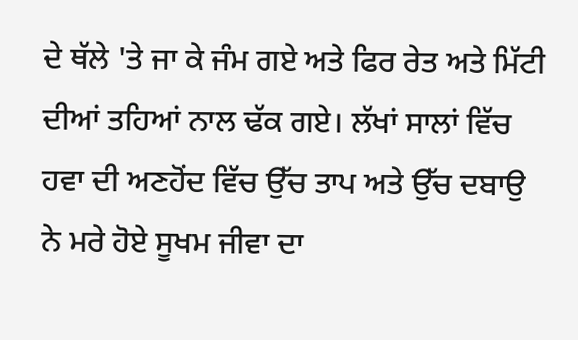ਦੇ ਥੱਲੇ 'ਤੇ ਜਾ ਕੇ ਜੰਮ ਗਏ ਅਤੇ ਫਿਰ ਰੇਤ ਅਤੇ ਮਿੱਟੀ ਦੀਆਂ ਤਹਿਆਂ ਨਾਲ ਢੱਕ ਗਏ। ਲੱਖਾਂ ਸਾਲਾਂ ਵਿੱਚ ਹਵਾ ਦੀ ਅਣਹੋਂਦ ਵਿੱਚ ਉੱਚ ਤਾਪ ਅਤੇ ਉੱਚ ਦਬਾਉ ਨੇ ਮਰੇ ਹੋਏ ਸੂਖਮ ਜੀਵਾ ਦਾ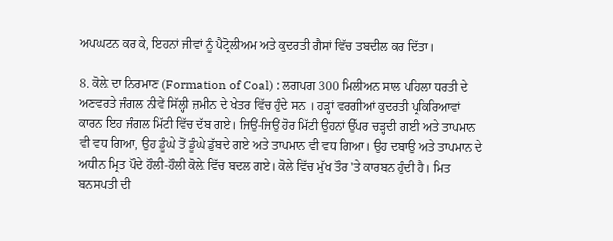ਅਪਘਟਨ ਕਰ ਕੇ, ਇਹਨਾਂ ਜੀਵਾਂ ਨੂੰ ਪੈਟ੍ਰੋਲੀਅਮ ਅਤੇ ਕੁਦਰਤੀ ਗੈਸਾਂ ਵਿੱਚ ਤਬਦੀਲ ਕਰ ਦਿੱਤਾ।

8. ਕੋਲ਼ੇ ਦਾ ਨਿਰਮਾਣ (Formation of Coal) : ਲਗਪਗ 300 ਮਿਲੀਅਨ ਸਾਲ ਪਹਿਲਾ ਧਰਤੀ ਦੇ ਅਣਵਰਤੇ ਜੰਗਲ ਨੀਵੇਂ ਸਿੱਲ੍ਹੀ ਜ਼ਮੀਨ ਦੇ ਖੇਤਰ ਵਿੱਚ ਹੁੰਦੇ ਸਨ । ਹੜ੍ਹਾਂ ਵਰਗੀਆਂ ਕੁਦਰਤੀ ਪ੍ਰਕਿਰਿਆਵਾਂ ਕਾਰਨ ਇਹ ਜੰਗਲ ਮਿੱਟੀ ਵਿੱਚ ਦੱਬ ਗਏ। ਜਿਉਂ-ਜਿਉਂ ਹੋਰ ਮਿੱਟੀ ਉਹਨਾਂ ਉੱਪਰ ਚੜ੍ਹਦੀ ਗਈ ਅਤੇ ਤਾਪਮਾਨ ਵੀ ਵਧ ਗਿਆ, ਉਹ ਡੂੰਘੇ ਤੋਂ ਡੂੰਘੇ ਡੁੱਬਦੇ ਗਏ ਅਤੇ ਤਾਪਮਾਨ ਵੀ ਵਧ ਗਿਆ। ਉਹ ਦਬਾਉ ਅਤੇ ਤਾਪਮਾਨ ਦੇ ਅਧੀਨ ਮ੍ਰਿਤ ਪੌਦੇ ਹੌਲੀ-ਹੌਲੀ ਕੋਲ਼ੇ ਵਿੱਚ ਬਦਲ ਗਏ। ਕੋਲੇ ਵਿੱਚ ਮੁੱਖ ਤੌਰ 'ਤੇ ਕਾਰਬਨ ਹੁੰਦੀ ਹੈ। ਮਿਤ ਬਨਸਪਤੀ ਦੀ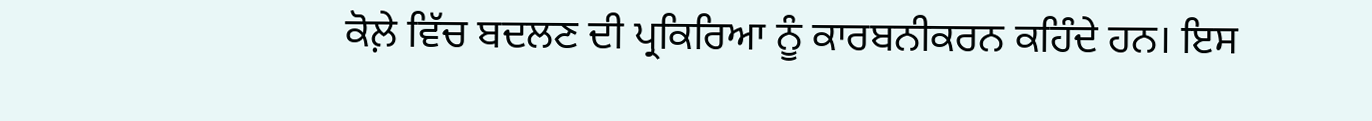ਕੋਲ਼ੇ ਵਿੱਚ ਬਦਲਣ ਦੀ ਪ੍ਰਕਿਰਿਆ ਨੂੰ ਕਾਰਬਨੀਕਰਨ ਕਹਿੰਦੇ ਹਨ। ਇਸ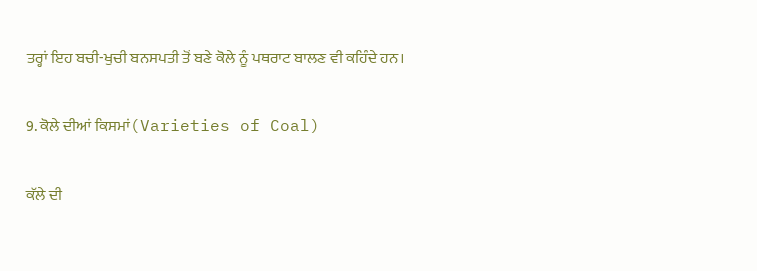ਤਰ੍ਹਾਂ ਇਹ ਬਚੀ-ਖੁਚੀ ਬਨਸਪਤੀ ਤੋਂ ਬਣੇ ਕੋਲੇ ਨੂੰ ਪਥਰਾਟ ਬਾਲਣ ਵੀ ਕਹਿੰਦੇ ਹਨ।

9. ਕੋਲੇ ਦੀਆਂ ਕਿਸਮਾਂ(Varieties of Coal)

ਕੱਲੇ ਦੀ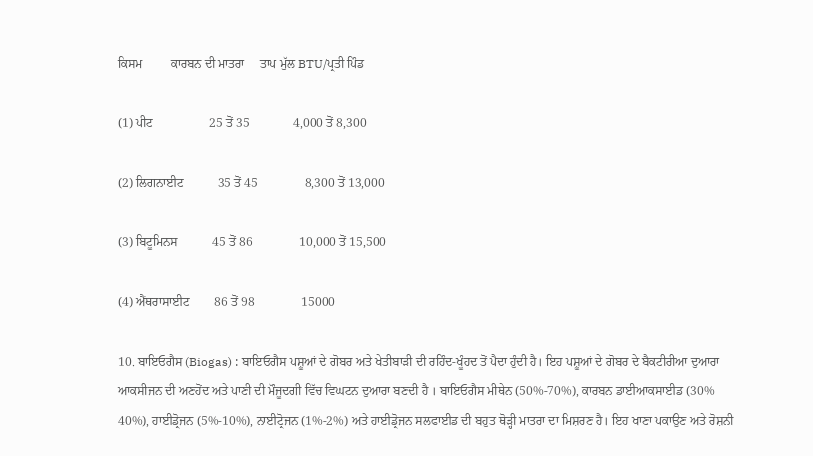ਕਿਸਮ         ਕਾਰਬਨ ਦੀ ਮਾਤਰਾ     ਤਾਪ ਮੁੱਲ BTU/ਪ੍ਰਤੀ ਪਿੰਡ

(1) ਪੀਟ                  25 ਤੋਂ 35              4,000 ਤੋਂ 8,300

(2) ਲਿਗਨਾਈਟ           35 ਤੋਂ 45               8,300 ਤੋਂ 13,000

(3) ਬਿਟੂਮਿਨਸ           45 ਤੋਂ 86               10,000 ਤੋਂ 15,500

(4) ਐਂਥਰਾਸਾਈਟ        86 ਤੋਂ 98               15000

10. ਬਾਇਓਗੈਸ (Biogas) : ਬਾਇਓਗੈਸ ਪਸ਼ੂਆਂ ਦੇ ਗੋਬਰ ਅਤੇ ਖੇਤੀਬਾੜੀ ਦੀ ਰਹਿੰਦ-ਖੂੰਹਦ ਤੋਂ ਪੈਦਾ ਹੁੰਦੀ ਹੈ। ਇਹ ਪਸ਼ੂਆਂ ਦੇ ਗੋਬਰ ਦੇ ਬੈਕਟੀਰੀਆ ਦੁਆਰਾ ਆਕਸੀਜਨ ਦੀ ਅਣਹੋਂਦ ਅਤੇ ਪਾਣੀ ਦੀ ਮੌਜੂਦਗੀ ਵਿੱਚ ਵਿਘਟਨ ਦੁਆਰਾ ਬਣਦੀ ਹੈ । ਬਾਇਓਗੈਸ ਮੀਥੇਨ (50%-70%), ਕਾਰਬਨ ਡਾਈਆਕਸਾਈਡ (30% 40%), ਹਾਈਡ੍ਰੋਜਨ (5%-10%), ਨਾਈਟ੍ਰੋਜਨ (1%-2%) ਅਤੇ ਹਾਈਡ੍ਰੋਜਨ ਸਲਫਾਈਡ ਦੀ ਬਹੁਤ ਥੋੜ੍ਹੀ ਮਾਤਰਾ ਦਾ ਮਿਸ਼ਰਣ ਹੈ। ਇਹ ਖਾਣਾ ਪਕਾਉਣ ਅਤੇ ਰੋਸ਼ਨੀ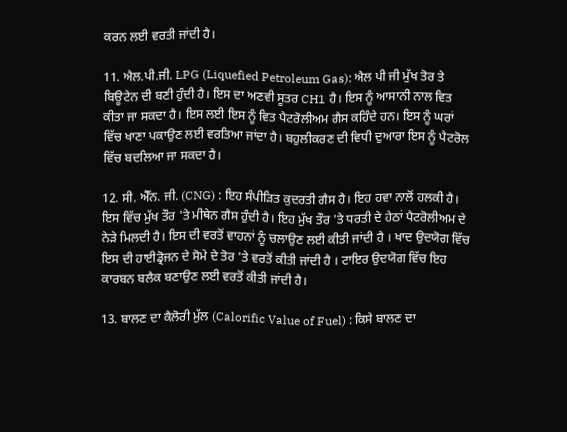ਕਰਨ ਲਈ ਵਰਤੀ ਜਾਂਦੀ ਹੈ।

11. ਐਲ.ਪੀ.ਜੀ. LPG (Liquefied Petroleum Gas): ਐਲ ਪੀ ਜੀ ਮੁੱਖ ਤੋਰ ਤੇ ਬਿਊਟੇਨ ਦੀ ਬਣੀ ਹੁੰਦੀ ਹੈ। ਇਸ ਦਾ ਅਣਵੀ ਸੂਤਰ CH1 ਹੈ। ਇਸ ਨੂੰ ਆਸਾਨੀ ਨਾਲ ਵਿਤ ਕੀਤਾ ਜਾ ਸਕਦਾ ਹੈ। ਇਸ ਲਈ ਇਸ ਨੂੰ ਵਿਤ ਪੈਟਰੋਲੀਅਮ ਗੈਸ ਕਹਿੰਦੇ ਹਨ। ਇਸ ਨੂੰ ਘਰਾਂ ਵਿੱਚ ਖਾਣਾ ਪਕਾਉਣ ਲਈ ਵਰਤਿਆ ਜਾਂਦਾ ਹੈ। ਬਹੁਲੀਕਰਣ ਦੀ ਵਿਧੀ ਦੁਆਰਾ ਇਸ ਨੂੰ ਪੈਟਰੋਲ ਵਿੱਚ ਬਦਲਿਆ ਜਾ ਸਕਦਾ ਹੈ।

12. ਸੀ. ਐੱਨ. ਜੀ. (CNG) : ਇਹ ਸੰਪੀੜਿਤ ਕੁਦਰਤੀ ਗੈਸ ਹੈ। ਇਹ ਹਵਾ ਨਾਲੋਂ ਹਲਕੀ ਹੈ। ਇਸ ਵਿੱਚ ਮੁੱਖ ਤੌਰ 'ਤੇ ਮੀਥੇਨ ਗੈਸ ਹੁੰਦੀ ਹੈ। ਇਹ ਮੁੱਖ ਤੌਰ 'ਤੇ ਧਰਤੀ ਦੇ ਹੇਠਾਂ ਪੈਟਰੋਲੀਅਮ ਦੇ ਨੇੜੇ ਮਿਲਦੀ ਹੈ। ਇਸ ਦੀ ਵਰਤੋਂ ਵਾਹਨਾਂ ਨੂੰ ਚਲਾਉਣ ਲਈ ਕੀਤੀ ਜਾਂਦੀ ਹੈ । ਖਾਦ ਉਦਯੋਗ ਵਿੱਚ ਇਸ ਦੀ ਹਾਈਡ੍ਰੋਜਨ ਦੇ ਸੋਮੇ ਦੇ ਤੋਰ 'ਤੇ ਵਰਤੋਂ ਕੀਤੀ ਜਾਂਦੀ ਹੈ । ਟਾਇਰ ਉਦਯੋਗ ਵਿੱਚ ਇਹ ਕਾਰਬਨ ਬਲੈਕ ਬਣਾਉਣ ਲਈ ਵਰਤੋਂ ਕੀਤੀ ਜਾਂਦੀ ਹੈ।

13. ਬਾਲਣ ਦਾ ਕੈਲੋਰੀ ਮੁੱਲ (Calorific Value of Fuel) : ਕਿਸੇ ਬਾਲਣ ਦਾ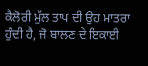ਕੈਲੋਰੀ ਮੁੱਲ ਤਾਪ ਦੀ ਉਹ ਮਾਤਰਾ ਹੁੰਦੀ ਹੈ, ਜੋ ਬਾਲਣ ਦੇ ਇਕਾਈ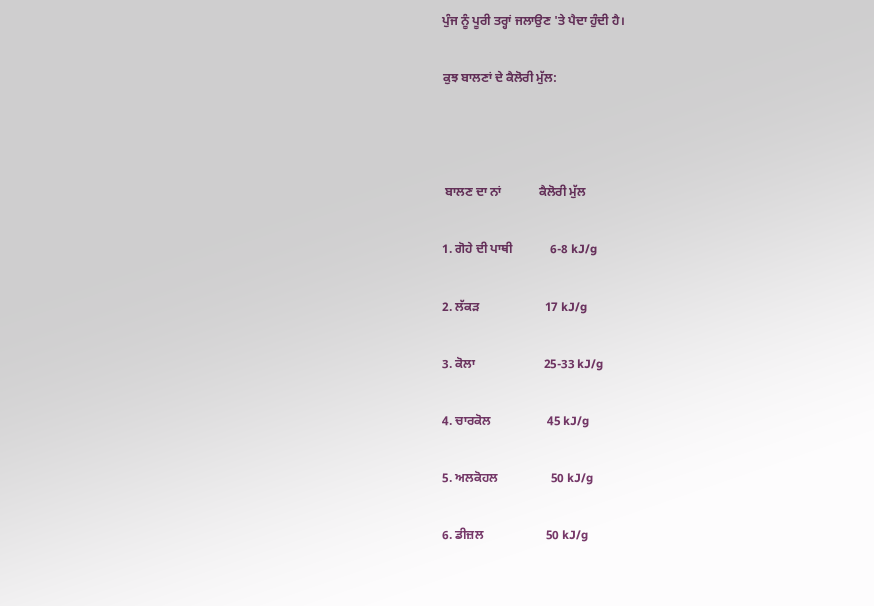ਪੁੰਜ ਨੂੰ ਪੂਰੀ ਤਰ੍ਹਾਂ ਜਲਾਉਣ 'ਤੇ ਪੈਦਾ ਹੁੰਦੀ ਹੈ।

ਕੁਝ ਬਾਲਣਾਂ ਦੇ ਕੈਲੋਰੀ ਮੁੱਲ:



 ਬਾਲਣ ਦਾ ਨਾਂ            ਕੈਲੋਰੀ ਮੁੱਲ

1. ਗੋਹੇ ਦੀ ਪਾਥੀ            6-8 kJ/g

2. ਲੱਕੜ                     17 kJ/g

3. ਕੋਲਾ                      25-33 kJ/g

4. ਚਾਰਕੋਲ                  45 kJ/g

5. ਅਲਕੋਹਲ                 50 kJ/g

6. ਡੀਜ਼ਲ                    50 kJ/g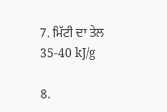7. ਮਿੱਟੀ ਦਾ ਤੇਲ            35-40 kJ/g

8.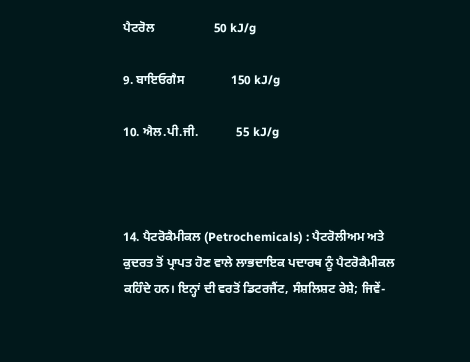ਪੈਟਰੋਲ                   50 kJ/g

9. ਬਾਇਓਗੈਸ               150 kJ/g

10. ਐਲ.ਪੀ.ਜੀ.            55 kJ/g



14. ਪੈਟਰੋਕੈਮੀਕਲ (Petrochemicals) : ਪੈਟਰੋਲੀਅਮ ਅਤੇ ਕੁਦਰਤ ਤੋਂ ਪ੍ਰਾਪਤ ਹੋਣ ਵਾਲੇ ਲਾਭਦਾਇਕ ਪਦਾਰਥ ਨੂੰ ਪੈਟਰੋਕੈਮੀਕਲ ਕਹਿੰਦੇ ਹਨ। ਇਨ੍ਹਾਂ ਦੀ ਵਰਤੋਂ ਡਿਟਰਜੈਂਟ, ਸੰਸ਼ਲਿਸ਼ਟ ਰੇਸ਼ੇ; ਜਿਵੇਂ-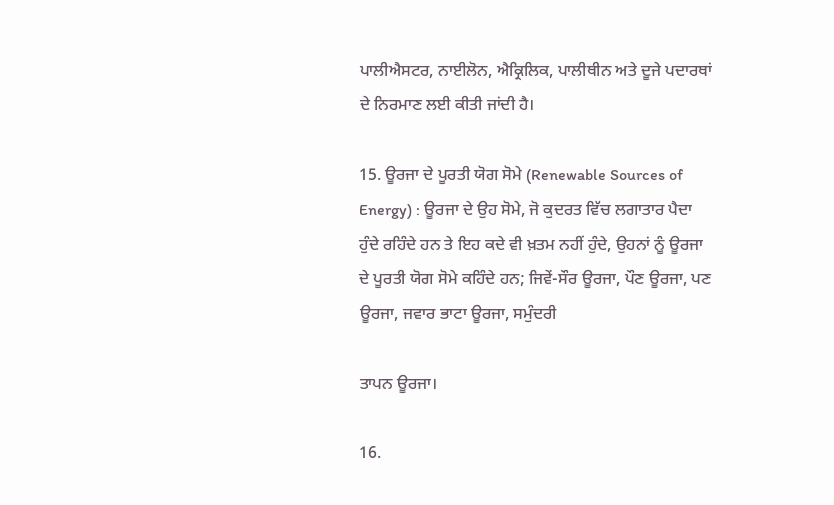ਪਾਲੀਐਸਟਰ, ਨਾਈਲੋਨ, ਐਕ੍ਰਿਲਿਕ, ਪਾਲੀਥੀਨ ਅਤੇ ਦੂਜੇ ਪਦਾਰਥਾਂ ਦੇ ਨਿਰਮਾਣ ਲਈ ਕੀਤੀ ਜਾਂਦੀ ਹੈ।

15. ਊਰਜਾ ਦੇ ਪੂਰਤੀ ਯੋਗ ਸੋਮੇ (Renewable Sources of Energy) : ਊਰਜਾ ਦੇ ਉਹ ਸੋਮੇ, ਜੋ ਕੁਦਰਤ ਵਿੱਚ ਲਗਾਤਾਰ ਪੈਦਾ ਹੁੰਦੇ ਰਹਿੰਦੇ ਹਨ ਤੇ ਇਹ ਕਦੇ ਵੀ ਖ਼ਤਮ ਨਹੀਂ ਹੁੰਦੇ, ਉਹਨਾਂ ਨੂੰ ਊਰਜਾ ਦੇ ਪੂਰਤੀ ਯੋਗ ਸੋਮੇ ਕਹਿੰਦੇ ਹਨ; ਜਿਵੇਂ-ਸੌਰ ਊਰਜਾ, ਪੌਣ ਊਰਜਾ, ਪਣ ਊਰਜਾ, ਜਵਾਰ ਭਾਟਾ ਊਰਜਾ, ਸਮੁੰਦਰੀ

ਤਾਪਨ ਊਰਜਾ।

16.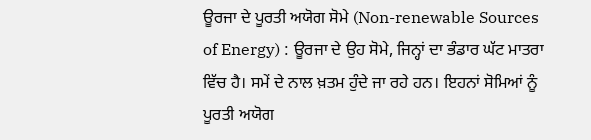ਊਰਜਾ ਦੇ ਪੂਰਤੀ ਅਯੋਗ ਸੋਮੇ (Non-renewable Sources of Energy) : ਊਰਜਾ ਦੇ ਉਹ ਸੋਮੇ, ਜਿਨ੍ਹਾਂ ਦਾ ਭੰਡਾਰ ਘੱਟ ਮਾਤਰਾ ਵਿੱਚ ਹੈ। ਸਮੇਂ ਦੇ ਨਾਲ ਖ਼ਤਮ ਹੁੰਦੇ ਜਾ ਰਹੇ ਹਨ। ਇਹਨਾਂ ਸੋਮਿਆਂ ਨੂੰ ਪੂਰਤੀ ਅਯੋਗ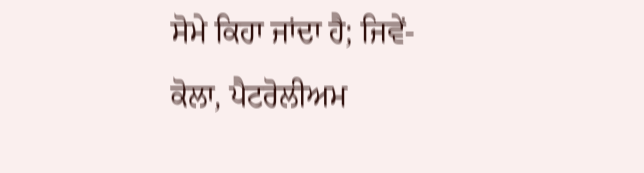ਸੋਮੇ ਕਿਹਾ ਜਾਂਦਾ ਹੈ; ਜਿਵੇਂ-ਕੋਲਾ, ਪੈਟਰੋਲੀਅਮ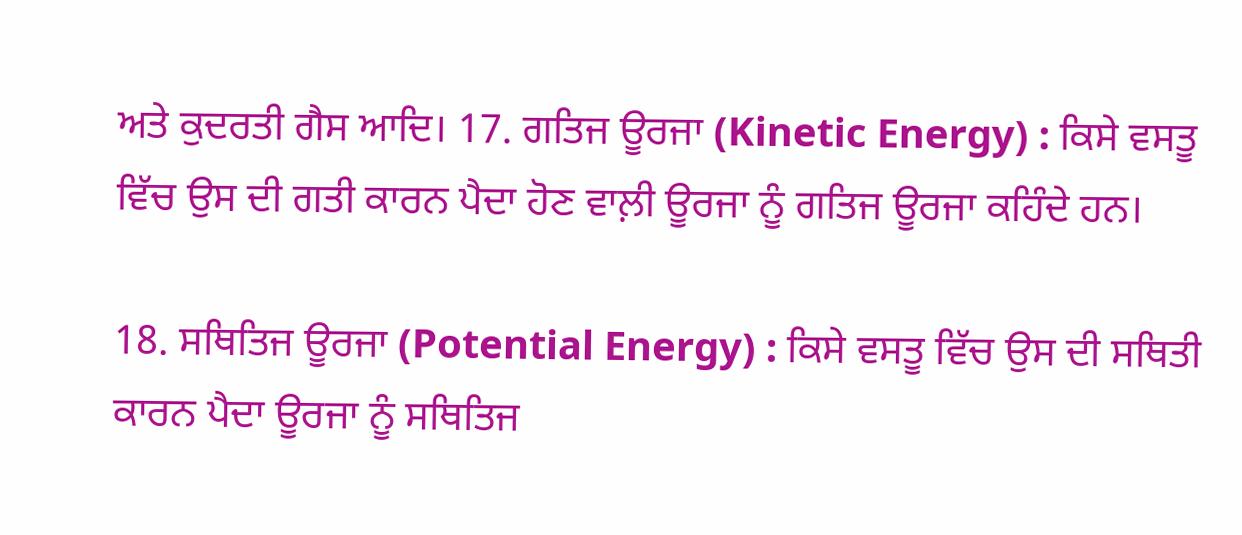ਅਤੇ ਕੁਦਰਤੀ ਗੈਸ ਆਦਿ। 17. ਗਤਿਜ ਊਰਜਾ (Kinetic Energy) : ਕਿਸੇ ਵਸਤੂ ਵਿੱਚ ਉਸ ਦੀ ਗਤੀ ਕਾਰਨ ਪੈਦਾ ਹੋਣ ਵਾਲ਼ੀ ਊਰਜਾ ਨੂੰ ਗਤਿਜ ਊਰਜਾ ਕਹਿੰਦੇ ਹਨ।

18. ਸਥਿਤਿਜ ਊਰਜਾ (Potential Energy) : ਕਿਸੇ ਵਸਤੂ ਵਿੱਚ ਉਸ ਦੀ ਸਥਿਤੀ ਕਾਰਨ ਪੈਦਾ ਊਰਜਾ ਨੂੰ ਸਥਿਤਿਜ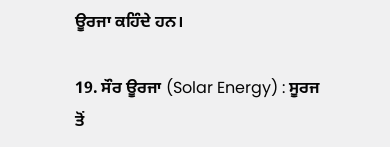ਊਰਜਾ ਕਹਿੰਦੇ ਹਨ।

19. ਸੌਰ ਊਰਜਾ (Solar Energy) : ਸੂਰਜ ਤੋਂ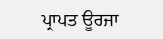ਪ੍ਰਾਪਤ ਊਰਜਾ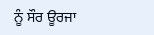ਨੂੰ ਸੌਰ ਊਰਜਾ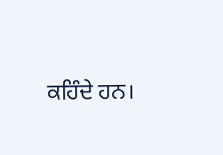ਕਹਿੰਦੇ ਹਨ।